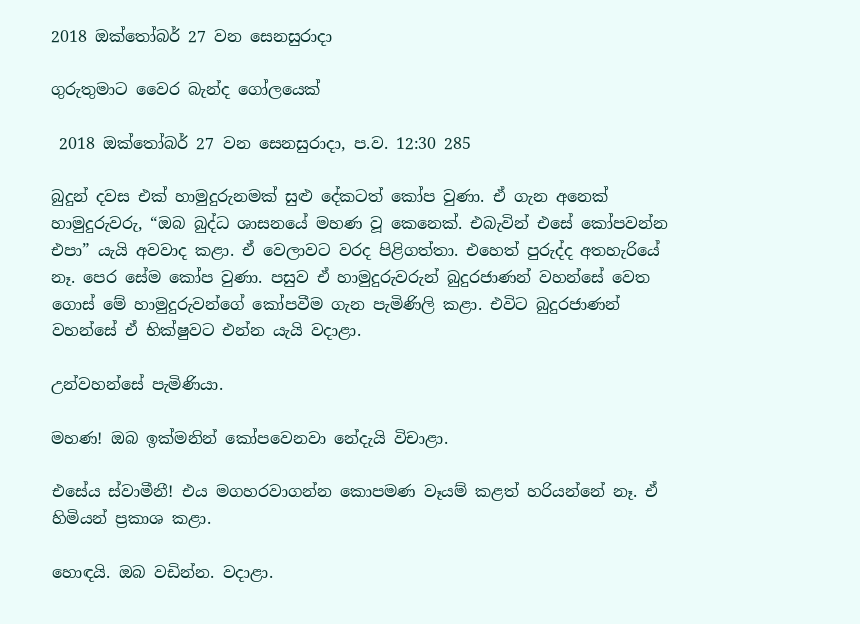2018 ඔක්තෝබර් 27 වන සෙනසුරාදා

ගුරුතුමාට වෛර බැන්ද ගෝලයෙක්

 2018 ඔක්තෝබර් 27 වන සෙනසුරාදා, ප.ව. 12:30 285

බුදුන් දවස එක් හාමුදුරුනමක් සුළු දේකටත් කෝප වුණා. ඒ ගැන අනෙක් හාමුදුරුවරු, “ඔබ බුද්ධ ශාසනයේ මහණ වූ කෙනෙක්. එබැවින් එසේ කෝපවන්න එපා” යැයි අවවාද කළා. ඒ වෙලාවට වරද පිළිගත්තා. එහෙත් පුරුද්ද අතහැරියේ නෑ. පෙර සේම කෝප වුණා. පසුව ඒ හාමුදුරුවරුන් බුදුරජාණන් වහන්සේ වෙත ගොස් මේ හාමුදුරුවන්ගේ කෝපවීම ගැන පැමිණිලි කළා. එවිට බුදුරජාණන් වහන්සේ ඒ භික්ෂුවට එන්න යැයි වදාළා.

උන්වහන්සේ පැමිණියා.

මහණ! ඔබ ඉක්මනින් කෝපවෙනවා නේදැයි විචාළා.

එසේය ස්වාමීනී! එය මගහරවාගන්න කොපමණ වෑයම් කළත් හරියන්නේ නෑ. ඒ හිමියන් ප්‍රකාශ කළා.

හොඳයි. ඔබ වඩින්න. වදාළා.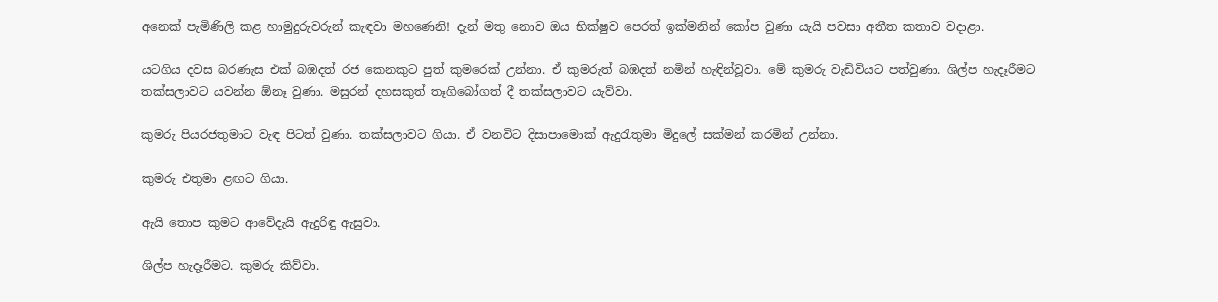අනෙක් පැමිණිලි කළ හාමුදුරුවරුන් කැඳවා මහණෙනි! දැන් මතු නොව ඔය භික්ෂුව පෙරත් ඉක්මනින් කෝප වුණා යැයි පවසා අතීත කතාව වදාළා.

යටගිය දවස බරණැස එක් බඹදත් රජ කෙනකුට පුත් කුමරෙක් උන්නා. ඒ කුමරුත් බඹදත් නමින් හැඳින්වූවා. මේ කුමරු වැඩිවියට පත්වුණා. ශිල්ප හැදෑරීමට තක්සලාවට යවන්න ඕනෑ වුණා. මසුරන් දහසකුත් තෑගිබෝගත් දී තක්සලාවට යැව්වා.

කුමරු පියරජතුමාට වැඳ පිටත් වුණා. තක්සලාවට ගියා. ඒ වනවිට දිසාපාමොක් ඇදුරැතුමා මිදුලේ සක්මන් කරමින් උන්නා.

කුමරු එතුමා ළඟට ගියා.

ඇයි තොප කුමට ආවේදැයි ඇදුරිඳු ඇසුවා.

ශිල්ප හැදෑරීමට. කුමරු කිව්වා.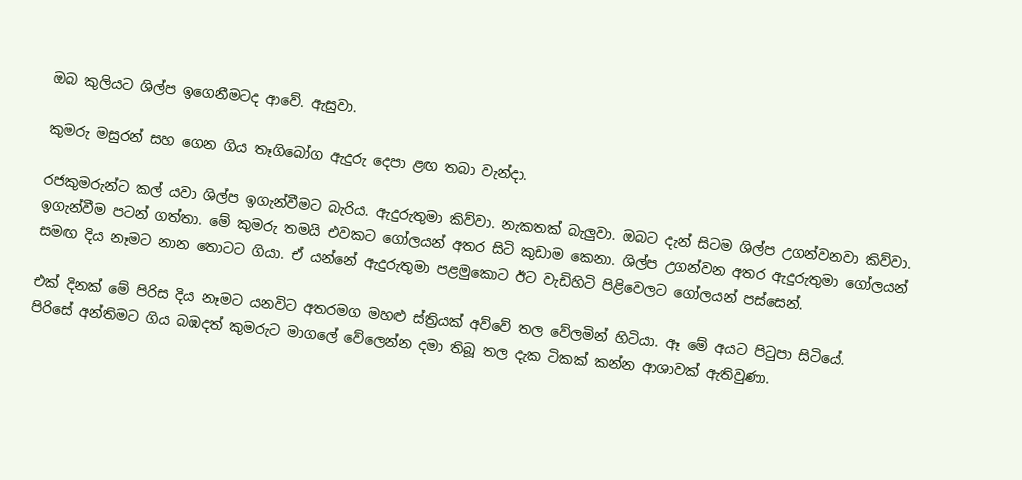ඔබ කුලියට ශිල්ප ඉගෙනීමටද ආවේ. ඇසුවා.

කුමරු මසුරන් සහ ගෙන ගිය තෑගිබෝග ඇදුරු දෙපා ළඟ තබා වැන්දා.

රජකුමරුන්ට කල් යවා ශිල්ප ඉගැන්වීමට බැරිය. ඇදුරුතුමා කිව්වා. නැකතක් බැලුවා. ඔබට දැන් සිටම ශිල්ප උගන්වනවා කිව්වා. ඉගැන්වීම පටන් ගත්තා. මේ කුමරු තමයි එවකට ගෝලයන් අතර සිටි කුඩාම කෙනා. ශිල්ප උගන්වන අතර ඇදුරුතුමා ගෝලයන් සමඟ දිය නෑමට නාන තොටට ගියා. ඒ යන්නේ ඇදුරුතුමා පළමුකොට ඊට වැඩිහිටි පිළිවෙලට ගෝලයන් පස්සෙන්.

එක් දිනක් මේ පිරිස දිය නෑමට යනවිට අතරමග මහළු ස්ත්‍රියක් අව්වේ තල වේලමින් හිටියා. ඈ මේ අයට පිටුපා සිටියේ.
පිරිසේ අන්තිමට ගිය බඹදත් කුමරුට මාගලේ වේලෙන්න දමා තිබූ තල දැක ටිකක් කන්න ආශාවක් ඇතිවුණා.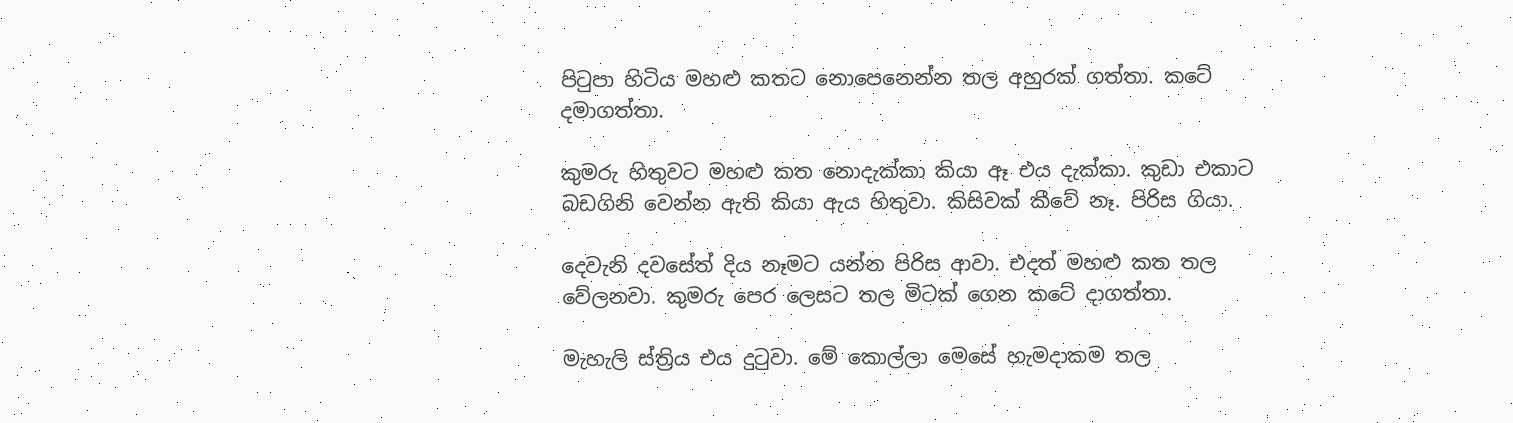පිටුපා හිටිය මහළු කතට නොපෙනෙන්න තල අහුරක් ගත්තා. කටේ දමාගත්තා.

කුමරු හිතුවට මහළු කත නොදැක්කා කියා ඈ එය දැක්කා. කුඩා එකාට බඩගිනි වෙන්න ඇති කියා ඇය හිතුවා. කිසිවක් කීවේ නෑ. පිරිස ගියා.

දෙවැනි දවසේත් දිය නෑමට යන්න පිරිස ආවා. එදත් මහළු කත තල වේලනවා. කුමරු පෙර ලෙසට තල මිටක් ගෙන කටේ දාගත්තා.

මැහැලි ස්ත්‍රිය එය දුටුවා. මේ කොල්ලා මෙසේ හැමදාකම තල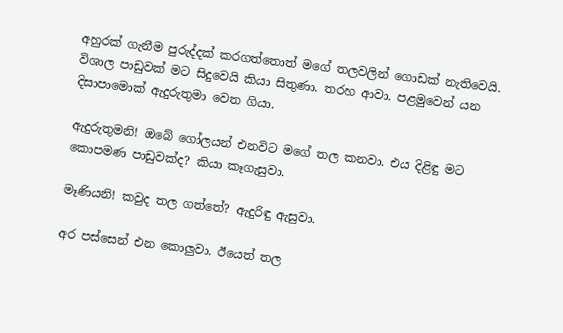අහුරක් ගැනීම පුරුද්දක් කරගත්තොත් මගේ තලවලින් ගොඩක් නැතිවෙයි. විශාල පාඩුවක් මට සිදුවෙයි කියා සිතුණා. තරහ ආවා. පළමුවෙන් යන දිසාපාමොක් ඇදුරුතුමා වෙත ගියා.

ඇදුරුතුමනි! ඔබේ ගෝලයන් එනවිට මගේ තල කනවා. එය දිළිඳු මට කොපමණ පාඩුවක්ද? කියා කෑගැසුවා.

මෑණියනි! කවුද තල ගත්තේ? ඇදුරිඳු ඇසුවා.

අර පස්සෙන් එන කොලුවා. ඊයෙත් තල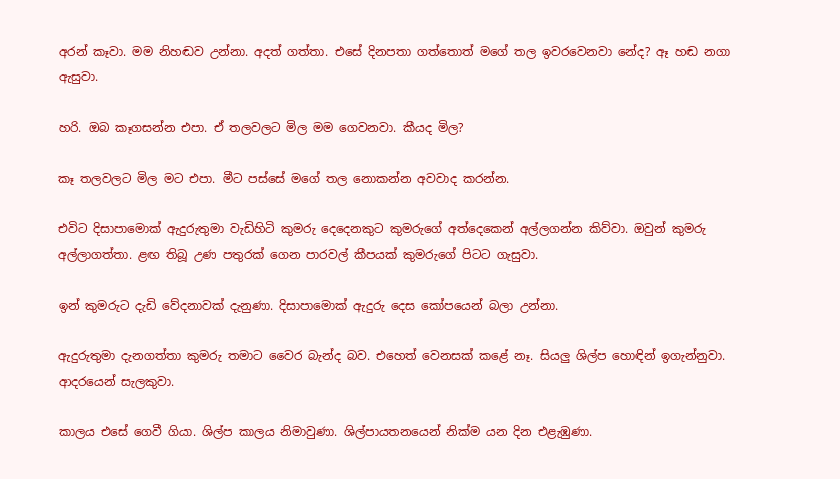අරන් කෑවා. මම නිහඬව උන්නා. අදත් ගත්තා. එසේ දිනපතා ගත්තොත් මගේ තල ඉවරවෙනවා නේද? ඈ හඬ නගා ඇසුවා.

හරි. ඔබ කෑගසන්න එපා. ඒ තලවලට මිල මම ගෙවනවා. කීයද මිල?

කෑ තලවලට මිල මට එපා. මීට පස්සේ මගේ තල නොකන්න අවවාද කරන්න.

එවිට දිසාපාමොක් ඇදුරුතුමා වැඩිහිටි කුමරු දෙදෙනකුට කුමරුගේ අත්දෙකෙන් අල්ලගන්න කිව්වා. ඔවුන් කුමරු අල්ලාගත්තා. ළඟ තිබූ උණ පතුරක් ගෙන පාරවල් කීපයක් කුමරුගේ පිටට ගැසුවා.

ඉන් කුමරුට දැඩි වේදනාවක් දැනුණා. දිසාපාමොක් ඇදුරු දෙස කෝපයෙන් බලා උන්නා.

ඇදුරුතුමා දැනගත්තා කුමරු තමාට වෛර බැන්ද බව. එහෙත් වෙනසක් කළේ නෑ. සියලු ශිල්ප හොඳින් ඉගැන්නුවා. ආදරයෙන් සැලකුවා.

කාලය එසේ ගෙවී ගියා. ශිල්ප කාලය නිමාවුණා. ශිල්පායතනයෙන් නික්ම යන දින එළැඹුණා.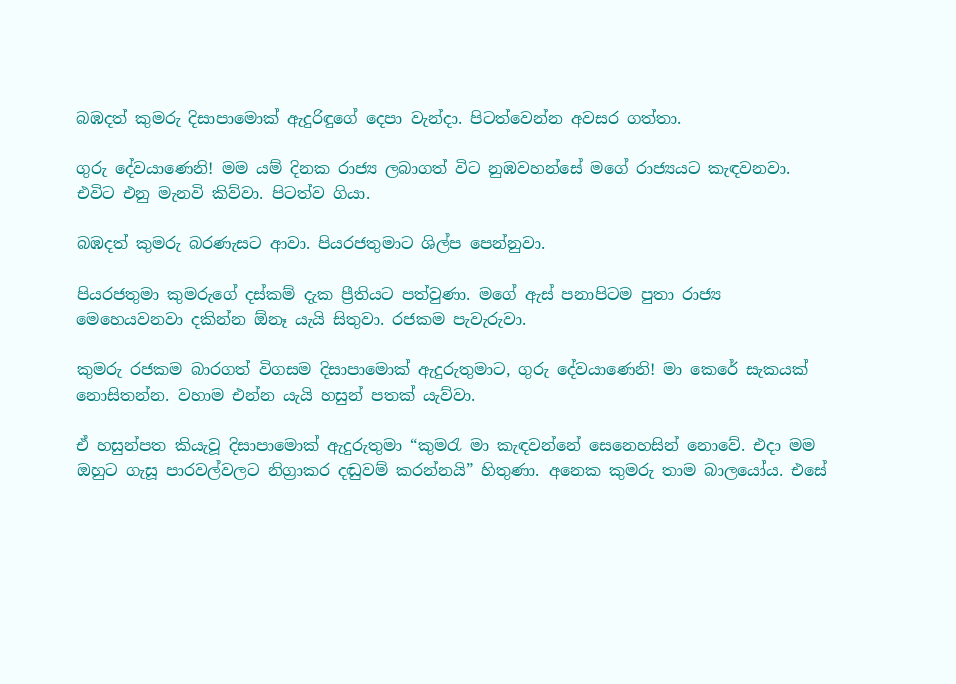බඹදත් කුමරු දිසාපාමොක් ඇදුරිඳුගේ දෙපා වැන්දා. පිටත්වෙන්න අවසර ගත්තා.

ගුරු දේවයාණෙනි! මම යම් දිනක රාජ්‍ය ලබාගත් විට නුඹවහන්සේ මගේ රාජ්‍යයට කැඳවනවා. එවිට එනු මැනවි කිව්වා. පිටත්ව ගියා.

බඹදත් කුමරු බරණැසට ආවා. පියරජතුමාට ශිල්ප පෙන්නුවා.

පියරජතුමා කුමරුගේ දස්කම් දැක ප්‍රීතියට පත්වුණා. මගේ ඇස් පනාපිටම පුතා රාජ්‍ය මෙහෙයවනවා දකින්න ඕනෑ යැයි සිතුවා. රජකම පැවැරුවා.

කුමරු රජකම බාරගත් විගසම දිසාපාමොක් ඇදුරුතුමාට, ගුරු දේවයාණෙනි! මා කෙරේ සැකයක් නොසිතන්න. වහාම එන්න යැයි හසුන් පතක් යැව්වා.

ඒ හසුන්පත කියැවූ දිසාපාමොක් ඇදුරුතුමා “කුමරැ මා කැඳවන්නේ සෙනෙහසින් නොවේ. එදා මම ඔහුට ගැසූ පාරවල්වලට නිග්‍රාකර දඬුවම් කරන්නයි” හිතුණා. අනෙක කුමරු තාම බාලයෝය. එසේ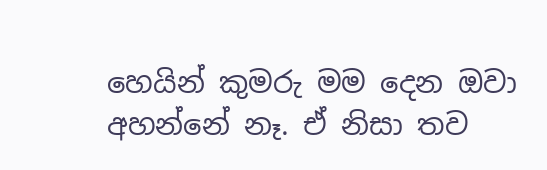හෙයින් කුමරු මම දෙන ඔවා අහන්නේ නෑ. ඒ නිසා තව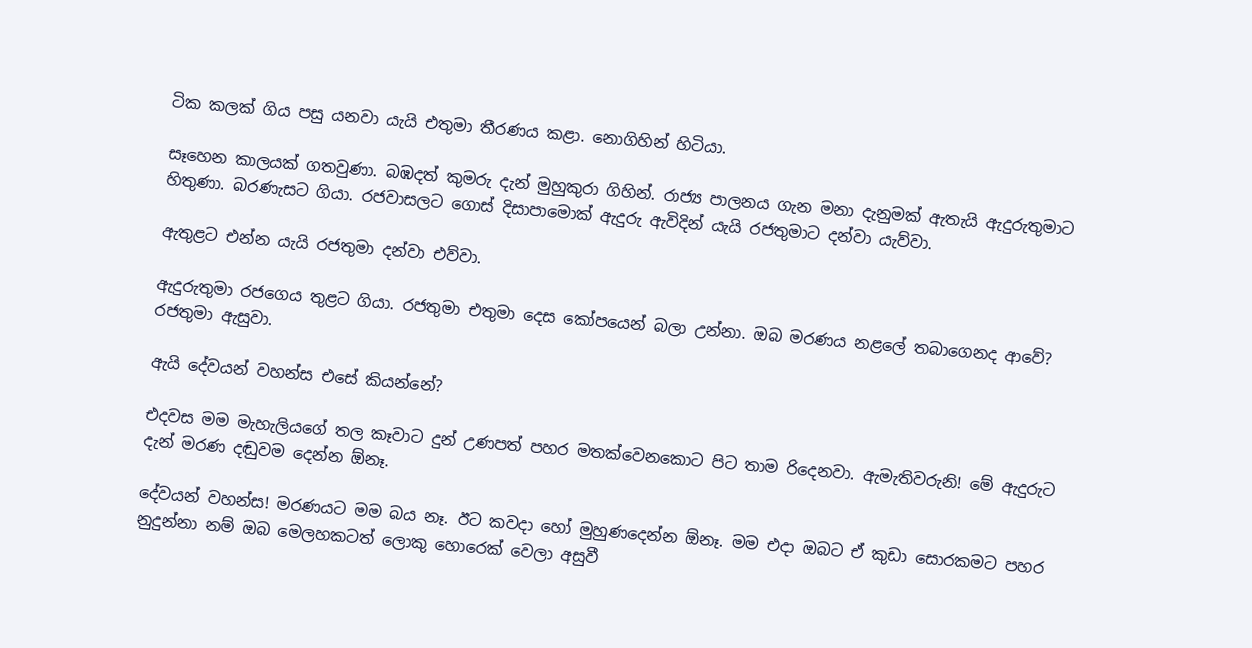ටික කලක් ගිය පසු යනවා යැයි එතුමා තීරණය කළා. නොගිහින් හිටියා.

සෑහෙන කාලයක් ගතවුණා. බඹදත් කුමරු දැන් මුහුකුරා ගිහින්. රාජ්‍ය පාලනය ගැන මනා දැනුමක් ඇතැයි ඇදුරුතුමාට හිතුණා. බරණැසට ගියා. රජවාසලට ගොස් දිසාපාමොක් ඇදුරු ඇවිදින් යැයි රජතුමාට දන්වා යැව්වා.

ඇතුළට එන්න යැයි රජතුමා දන්වා එව්වා.

ඇදුරුතුමා රජගෙය තුළට ගියා. රජතුමා එතුමා දෙස කෝපයෙන් බලා උන්නා. ඔබ මරණය නළලේ තබාගෙනද ආවේ? රජතුමා ඇසුවා.

ඇයි දේවයන් වහන්ස එසේ කියන්නේ?

එදවස මම මැහැලියගේ තල කෑවාට දුන් උණපත් පහර මතක්වෙනකොට පිට තාම රිදෙනවා. ඇමැතිවරුනි! මේ ඇදුරුට දැන් මරණ දඬුවම දෙන්න ඕනෑ.

දේවයන් වහන්ස! මරණයට මම බය නෑ. ඊට කවදා හෝ මුහුණදෙන්න ඕනෑ. මම එදා ඔබට ඒ කුඩා සොරකමට පහර නුදුන්නා නම් ඔබ මෙලහකටත් ලොකු හොරෙක් වෙලා අසුවී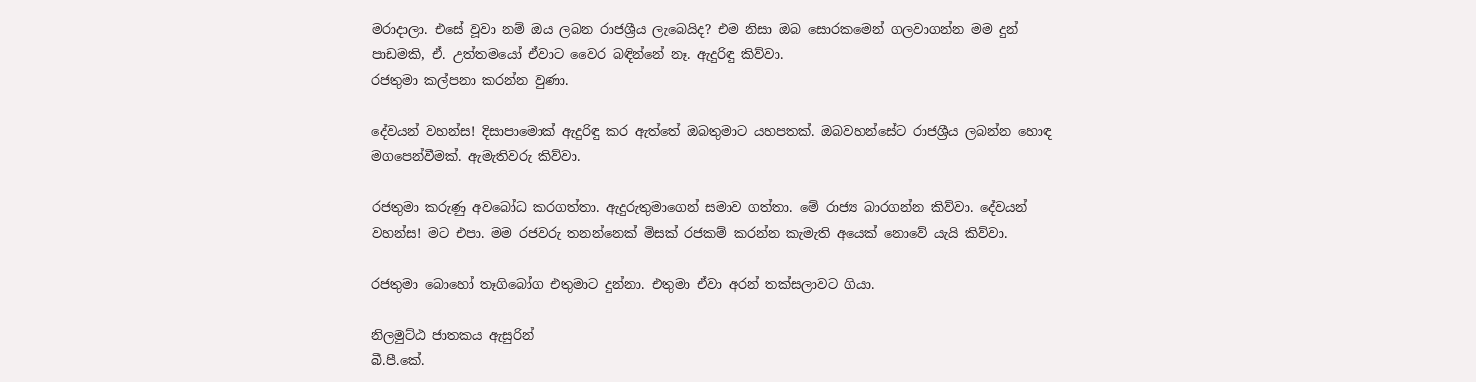මරාදාලා. එසේ වූවා නම් ඔය ලබන රාජශ්‍රීය ලැබෙයිද? එම නිසා ඔබ සොරකමෙන් ගලවාගන්න මම දුන් පාඩමකි, ඒ. උත්තමයෝ ඒවාට වෛර බඳින්නේ නෑ. ඇදුරිඳු කිව්වා.
රජතුමා කල්පනා කරන්න වුණා.

දේවයන් වහන්ස! දිසාපාමොක් ඇදුරිඳු කර ඇත්තේ ඔබතුමාට යහපතක්. ඔබවහන්සේට රාජශ්‍රීය ලබන්න හොඳ මගපෙන්වීමක්. ඇමැතිවරු කිව්වා.

රජතුමා කරුණු අවබෝධ කරගත්තා. ඇදුරුතුමාගෙන් සමාව ගත්තා. මේ රාජ්‍ය බාරගන්න කිව්වා. දේවයන් වහන්ස! මට එපා. මම රජවරු තනන්නෙක් මිසක් රජකම් කරන්න කැමැති අයෙක් නොවේ යැයි කිව්වා.

රජතුමා බොහෝ තෑගිබෝග එතුමාට දුන්නා. එතුමා ඒවා අරන් තක්සලාවට ගියා.

නිලමුට්ඨ ජාතකය ඇසුරින්
බී.පී.කේ.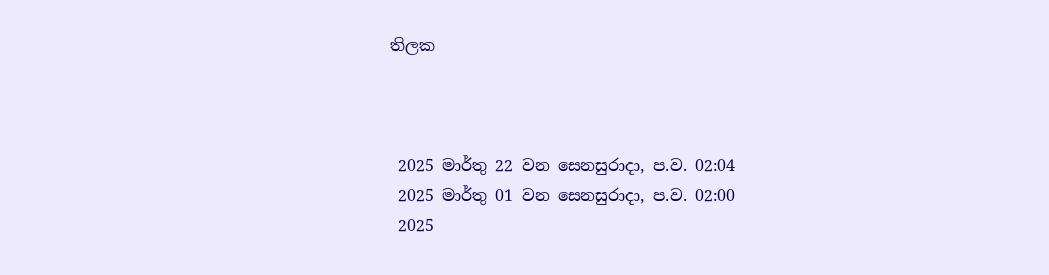තිලක



 2025 මාර්තු 22 වන සෙනසුරාදා, ප.ව. 02:04
 2025 මාර්තු 01 වන සෙනසුරාදා, ප.ව. 02:00
 2025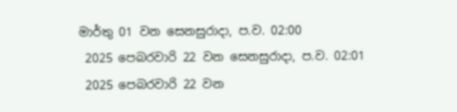මාර්තු 01 වන සෙනසුරාදා, ප.ව. 02:00
 2025 පෙබරවාරි 22 වන සෙනසුරාදා, ප.ව. 02:01
 2025 පෙබරවාරි 22 වන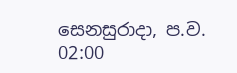සෙනසුරාදා, ප.ව. 02:00